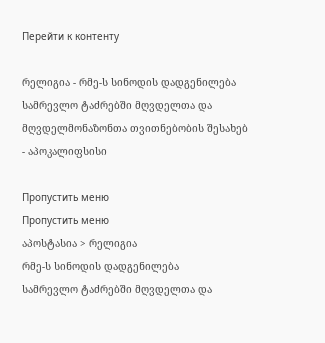Перейти к контенту

რელიგია - რმე-ს სინოდის დადგენილება სამრევლო ტაძრებში მღვდელთა და მღვდელმონაზონთა თვითნებობის შესახებ - აპოკალიფსისი

Пропустить меню
Пропустить меню
აპოსტასია > რელიგია
რმე-ს სინოდის დადგენილება
სამრევლო ტაძრებში მღვდელთა და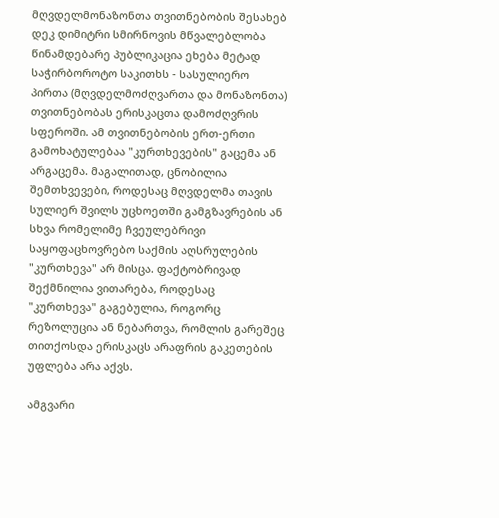მღვდელმონაზონთა თვითნებობის შესახებ
დეკ დიმიტრი სმირნოვის მწვალებლობა
წინამდებარე პუბლიკაცია ეხება მეტად საჭირბოროტო საკითხს - სასულიერო პირთა (მღვდელმოძღვართა და მონაზონთა) თვითნებობას ერისკაცთა დამოძღვრის სფეროში. ამ თვითნებობის ერთ-ერთი გამოხატულებაა "კურთხევების" გაცემა ან არგაცემა. მაგალითად, ცნობილია შემთხვევები, როდესაც მღვდელმა თავის სულიერ შვილს უცხოეთში გამგზავრების ან სხვა რომელიმე ჩვეულებრივი საყოფაცხოვრებო საქმის აღსრულების "კურთხევა" არ მისცა. ფაქტობრივად შექმნილია ვითარება, როდესაც "კურთხევა" გაგებულია, როგორც რეზოლუცია ან ნებართვა, რომლის გარეშეც თითქოსდა ერისკაცს არაფრის გაკეთების უფლება არა აქვს.

ამგვარი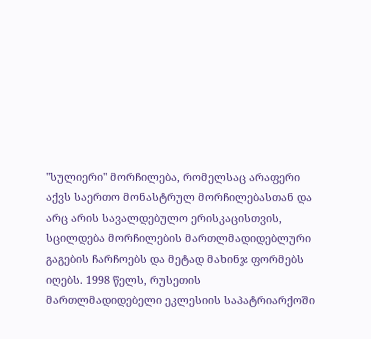"სულიერი" მორჩილება, რომელსაც არაფერი აქვს საერთო მონასტრულ მორჩილებასთან და არც არის სავალდებულო ერისკაცისთვის, სცილდება მორჩილების მართლმადიდებლური გაგების ჩარჩოებს და მეტად მახინჯ ფორმებს იღებს. 1998 წელს, რუსეთის მართლმადიდებელი ეკლესიის საპატრიარქოში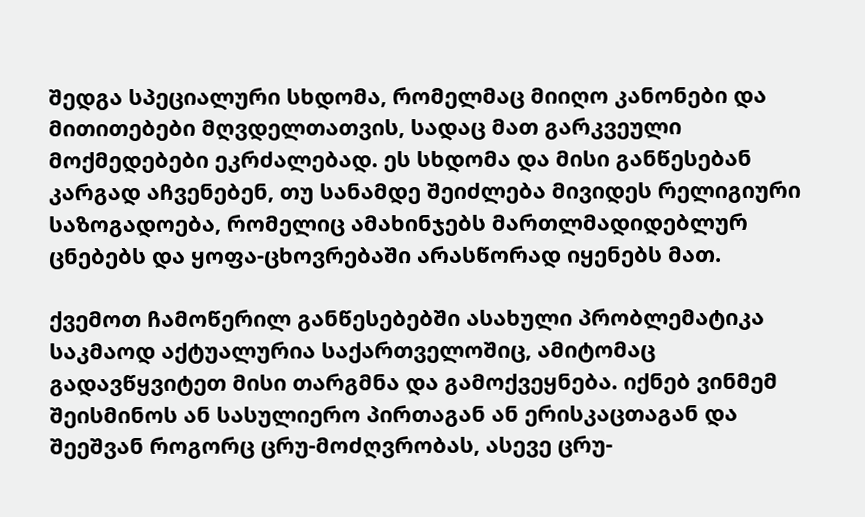შედგა სპეციალური სხდომა, რომელმაც მიიღო კანონები და მითითებები მღვდელთათვის, სადაც მათ გარკვეული მოქმედებები ეკრძალებად. ეს სხდომა და მისი განწესებან კარგად აჩვენებენ, თუ სანამდე შეიძლება მივიდეს რელიგიური საზოგადოება, რომელიც ამახინჯებს მართლმადიდებლურ ცნებებს და ყოფა-ცხოვრებაში არასწორად იყენებს მათ.

ქვემოთ ჩამოწერილ განწესებებში ასახული პრობლემატიკა საკმაოდ აქტუალურია საქართველოშიც, ამიტომაც გადავწყვიტეთ მისი თარგმნა და გამოქვეყნება. იქნებ ვინმემ შეისმინოს ან სასულიერო პირთაგან ან ერისკაცთაგან და შეეშვან როგორც ცრუ-მოძღვრობას, ასევე ცრუ-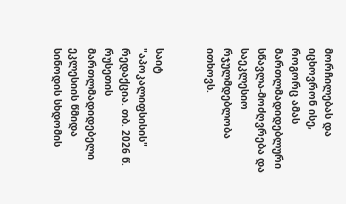მორჩილებას და იცხოვრონ ისე, როგორც ამას მართლმადიდებლური სწავლა-მოძღვრება და საეკლესიო რჯულმდებლობა ითხოვს.


საიტ "აპოკალიფსისის" რედაქცია. თბ. 2026 წ.
რუსეთის მართლმადიდებელი ეკლესიის წმიდა სინოდის სხდომის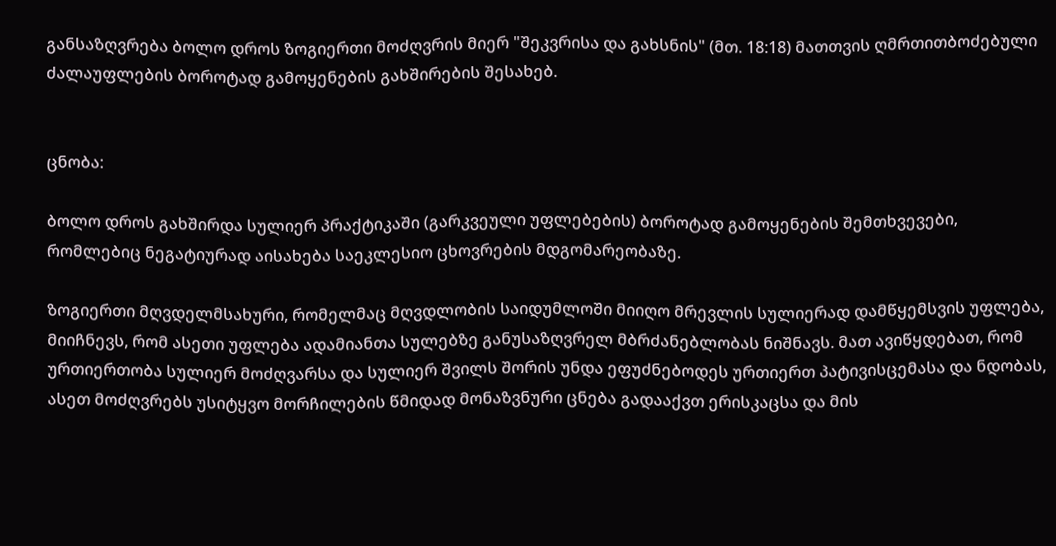განსაზღვრება ბოლო დროს ზოგიერთი მოძღვრის მიერ "შეკვრისა და გახსნის" (მთ. 18:18) მათთვის ღმრთითბოძებული ძალაუფლების ბოროტად გამოყენების გახშირების შესახებ.


ცნობა:

ბოლო დროს გახშირდა სულიერ პრაქტიკაში (გარკვეული უფლებების) ბოროტად გამოყენების შემთხვევები, რომლებიც ნეგატიურად აისახება საეკლესიო ცხოვრების მდგომარეობაზე.

ზოგიერთი მღვდელმსახური, რომელმაც მღვდლობის საიდუმლოში მიიღო მრევლის სულიერად დამწყემსვის უფლება, მიიჩნევს, რომ ასეთი უფლება ადამიანთა სულებზე განუსაზღვრელ მბრძანებლობას ნიშნავს. მათ ავიწყდებათ, რომ ურთიერთობა სულიერ მოძღვარსა და სულიერ შვილს შორის უნდა ეფუძნებოდეს ურთიერთ პატივისცემასა და ნდობას, ასეთ მოძღვრებს უსიტყვო მორჩილების წმიდად მონაზვნური ცნება გადააქვთ ერისკაცსა და მის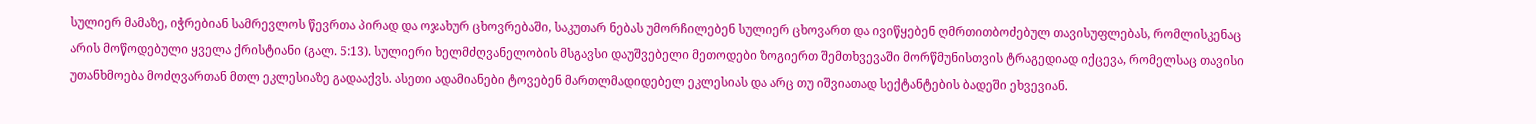სულიერ მამაზე, იჭრებიან სამრევლოს წევრთა პირად და ოჯახურ ცხოვრებაში, საკუთარ ნებას უმორჩილებენ სულიერ ცხოვართ და ივიწყებენ ღმრთითბოძებულ თავისუფლებას, რომლისკენაც არის მოწოდებული ყველა ქრისტიანი (გალ. 5:13). სულიერი ხელმძღვანელობის მსგავსი დაუშვებელი მეთოდები ზოგიერთ შემთხვევაში მორწმუნისთვის ტრაგედიად იქცევა, რომელსაც თავისი უთანხმოება მოძღვართან მთლ ეკლესიაზე გადააქვს. ასეთი ადამიანები ტოვებენ მართლმადიდებელ ეკლესიას და არც თუ იშვიათად სექტანტების ბადეში ეხვევიან.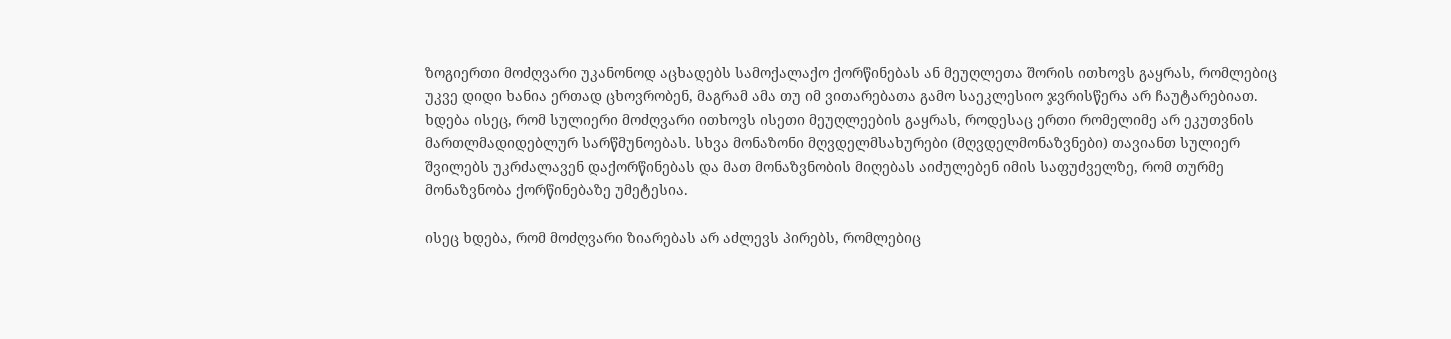ზოგიერთი მოძღვარი უკანონოდ აცხადებს სამოქალაქო ქორწინებას ან მეუღლეთა შორის ითხოვს გაყრას, რომლებიც უკვე დიდი ხანია ერთად ცხოვრობენ, მაგრამ ამა თუ იმ ვითარებათა გამო საეკლესიო ჯვრისწერა არ ჩაუტარებიათ. ხდება ისეც, რომ სულიერი მოძღვარი ითხოვს ისეთი მეუღლეების გაყრას, როდესაც ერთი რომელიმე არ ეკუთვნის მართლმადიდებლურ სარწმუნოებას. სხვა მონაზონი მღვდელმსახურები (მღვდელმონაზვნები) თავიანთ სულიერ შვილებს უკრძალავენ დაქორწინებას და მათ მონაზვნობის მიღებას აიძულებენ იმის საფუძველზე, რომ თურმე მონაზვნობა ქორწინებაზე უმეტესია.

ისეც ხდება, რომ მოძღვარი ზიარებას არ აძლევს პირებს, რომლებიც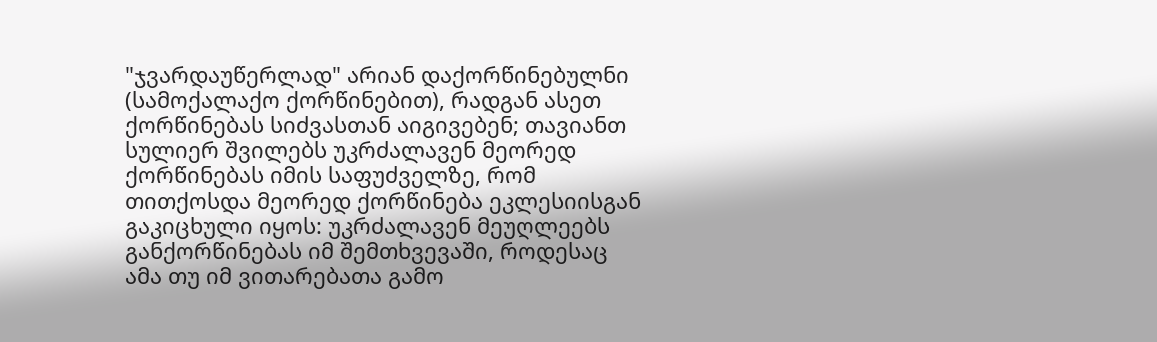"ჯვარდაუწერლად" არიან დაქორწინებულნი (სამოქალაქო ქორწინებით), რადგან ასეთ ქორწინებას სიძვასთან აიგივებენ; თავიანთ სულიერ შვილებს უკრძალავენ მეორედ ქორწინებას იმის საფუძველზე, რომ თითქოსდა მეორედ ქორწინება ეკლესიისგან გაკიცხული იყოს: უკრძალავენ მეუღლეებს განქორწინებას იმ შემთხვევაში, როდესაც ამა თუ იმ ვითარებათა გამო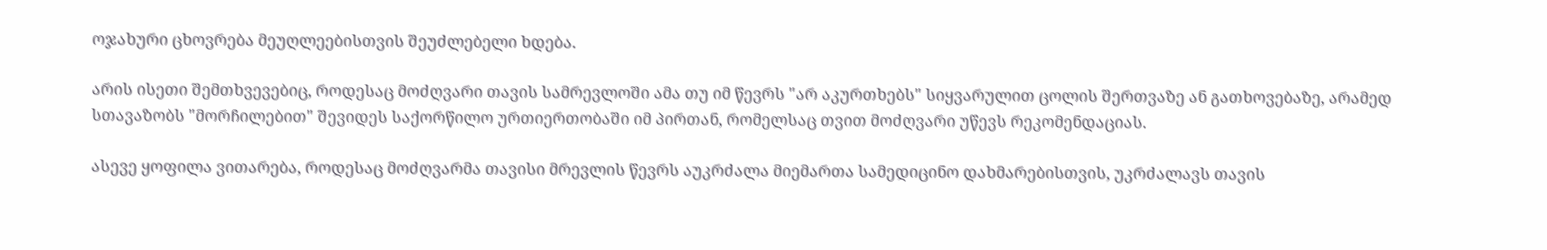ოჯახური ცხოვრება მეუღლეებისთვის შეუძლებელი ხდება.

არის ისეთი შემთხვევებიც, როდესაც მოძღვარი თავის სამრევლოში ამა თუ იმ წევრს "არ აკურთხებს" სიყვარულით ცოლის შერთვაზე ან გათხოვებაზე, არამედ სთავაზობს "მორჩილებით" შევიდეს საქორწილო ურთიერთობაში იმ პირთან, რომელსაც თვით მოძღვარი უწევს რეკომენდაციას.

ასევე ყოფილა ვითარება, როდესაც მოძღვარმა თავისი მრევლის წევრს აუკრძალა მიემართა სამედიცინო დახმარებისთვის, უკრძალავს თავის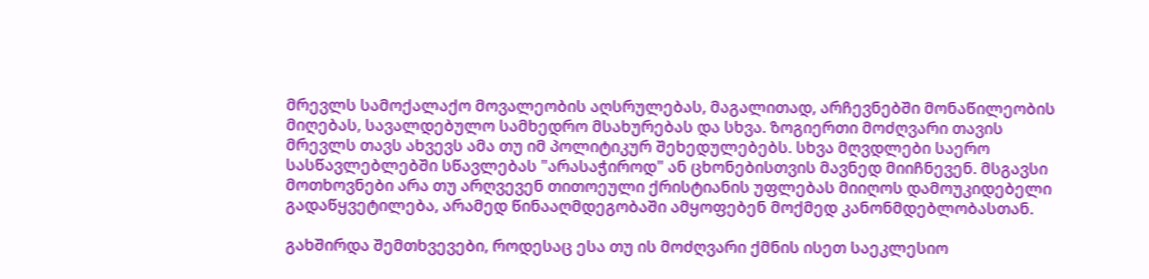მრევლს სამოქალაქო მოვალეობის აღსრულებას, მაგალითად, არჩევნებში მონაწილეობის მიღებას, სავალდებულო სამხედრო მსახურებას და სხვა. ზოგიერთი მოძღვარი თავის მრევლს თავს ახვევს ამა თუ იმ პოლიტიკურ შეხედულებებს. სხვა მღვდლები საერო სასწავლებლებში სწავლებას "არასაჭიროდ" ან ცხონებისთვის მავნედ მიიჩნევენ. მსგავსი მოთხოვნები არა თუ არღვევენ თითოეული ქრისტიანის უფლებას მიიღოს დამოუკიდებელი გადაწყვეტილება, არამედ წინააღმდეგობაში ამყოფებენ მოქმედ კანონმდებლობასთან.

გახშირდა შემთხვევები, როდესაც ესა თუ ის მოძღვარი ქმნის ისეთ საეკლესიო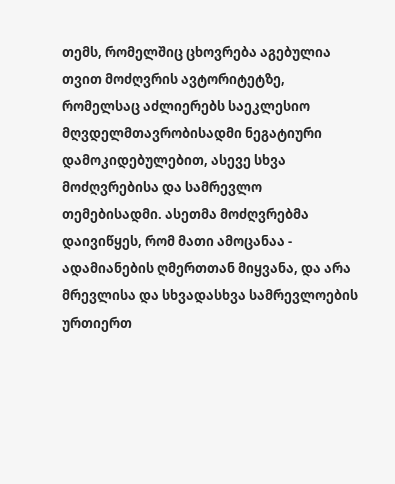თემს, რომელშიც ცხოვრება აგებულია თვით მოძღვრის ავტორიტეტზე, რომელსაც აძლიერებს საეკლესიო მღვდელმთავრობისადმი ნეგატიური დამოკიდებულებით, ასევე სხვა მოძღვრებისა და სამრევლო თემებისადმი. ასეთმა მოძღვრებმა დაივიწყეს, რომ მათი ამოცანაა - ადამიანების ღმერთთან მიყვანა, და არა მრევლისა და სხვადასხვა სამრევლოების ურთიერთ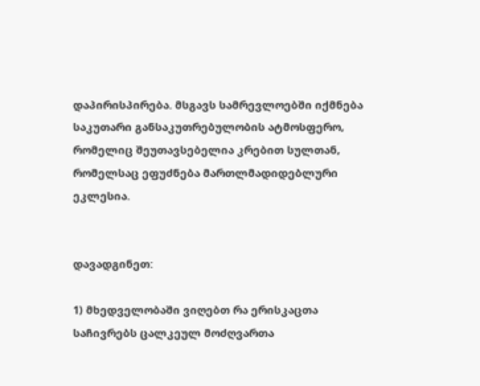დაპირისპირება. მსგავს სამრევლოებში იქმნება საკუთარი განსაკუთრებულობის ატმოსფერო, რომელიც შეუთავსებელია კრებით სულთან, რომელსაც ეფუძნება მართლმადიდებლური ეკლესია.


დავადგინეთ:

1) მხედველობაში ვიღებთ რა ერისკაცთა საჩივრებს ცალკეულ მოძღვართა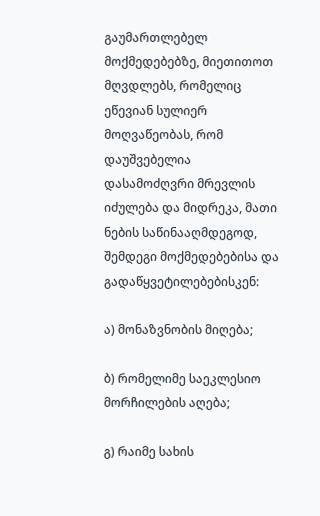გაუმართლებელ მოქმედებებზე, მიეთითოთ მღვდლებს, რომელიც ეწევიან სულიერ მოღვაწეობას, რომ დაუშვებელია დასამოძღვრი მრევლის იძულება და მიდრეკა, მათი ნების საწინააღმდეგოდ, შემდეგი მოქმედებებისა და გადაწყვეტილებებისკენ:

ა) მონაზვნობის მიღება;

ბ) რომელიმე საეკლესიო მორჩილების აღება;

გ) რაიმე სახის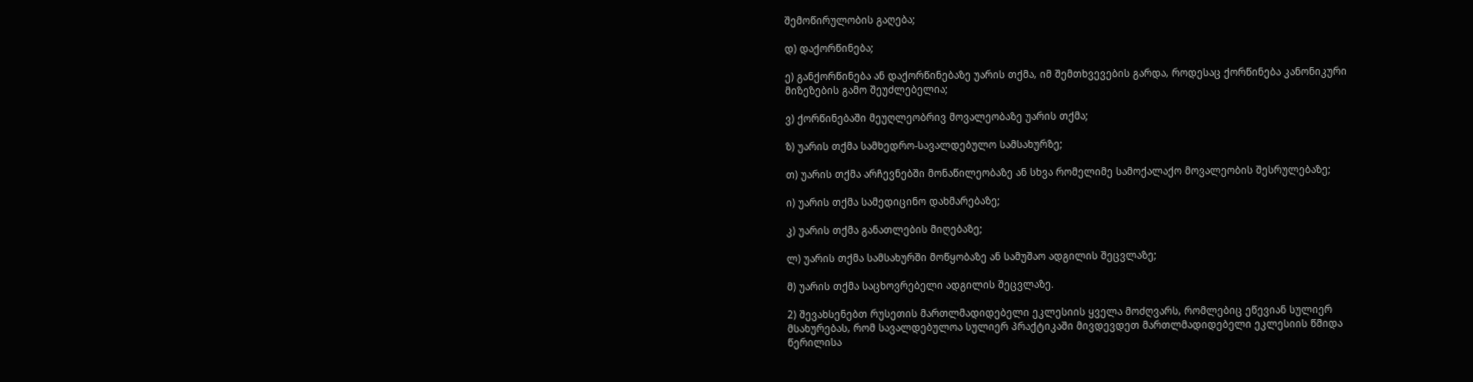შემოწირულობის გაღება;

დ) დაქორწინება;

ე) განქორწინება ან დაქორწინებაზე უარის თქმა, იმ შემთხვევების გარდა, როდესაც ქორწინება კანონიკური მიზეზების გამო შეუძლებელია;

ვ) ქორწინებაში მეუღლეობრივ მოვალეობაზე უარის თქმა;

ზ) უარის თქმა სამხედრო-სავალდებულო სამსახურზე;

თ) უარის თქმა არჩევნებში მონაწილეობაზე ან სხვა რომელიმე სამოქალაქო მოვალეობის შესრულებაზე;

ი) უარის თქმა სამედიცინო დახმარებაზე;

კ) უარის თქმა განათლების მიღებაზე;

ლ) უარის თქმა სამსახურში მოწყობაზე ან სამუშაო ადგილის შეცვლაზე;

მ) უარის თქმა საცხოვრებელი ადგილის შეცვლაზე.

2) შევახსენებთ რუსეთის მართლმადიდებელი ეკლესიის ყველა მოძღვარს, რომლებიც ეწევიან სულიერ მსახურებას, რომ სავალდებულოა სულიერ პრაქტიკაში მივდევდეთ მართლმადიდებელი ეკლესიის წმიდა წერილისა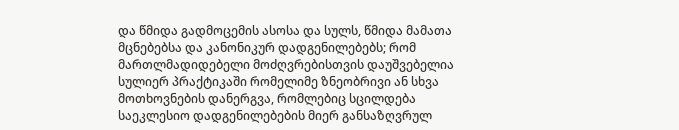და წმიდა გადმოცემის ასოსა და სულს, წმიდა მამათა მცნებებსა და კანონიკურ დადგენილებებს; რომ მართლმადიდებელი მოძღვრებისთვის დაუშვებელია სულიერ პრაქტიკაში რომელიმე ზნეობრივი ან სხვა მოთხოვნების დანერგვა, რომლებიც სცილდება საეკლესიო დადგენილებების მიერ განსაზღვრულ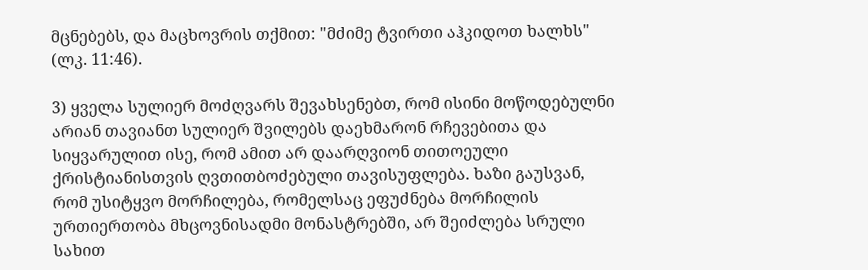მცნებებს, და მაცხოვრის თქმით: "მძიმე ტვირთი აჰკიდოთ ხალხს" (ლკ. 11:46).

3) ყველა სულიერ მოძღვარს შევახსენებთ, რომ ისინი მოწოდებულნი არიან თავიანთ სულიერ შვილებს დაეხმარონ რჩევებითა და სიყვარულით ისე, რომ ამით არ დაარღვიონ თითოეული ქრისტიანისთვის ღვთითბოძებული თავისუფლება. ხაზი გაუსვან, რომ უსიტყვო მორჩილება, რომელსაც ეფუძნება მორჩილის ურთიერთობა მხცოვნისადმი მონასტრებში, არ შეიძლება სრული სახით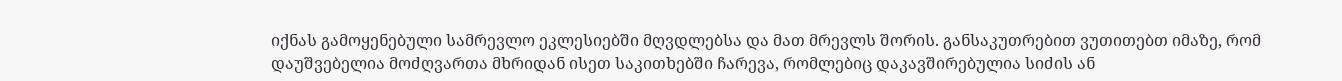იქნას გამოყენებული სამრევლო ეკლესიებში მღვდლებსა და მათ მრევლს შორის. განსაკუთრებით ვუთითებთ იმაზე, რომ დაუშვებელია მოძღვართა მხრიდან ისეთ საკითხებში ჩარევა, რომლებიც დაკავშირებულია სიძის ან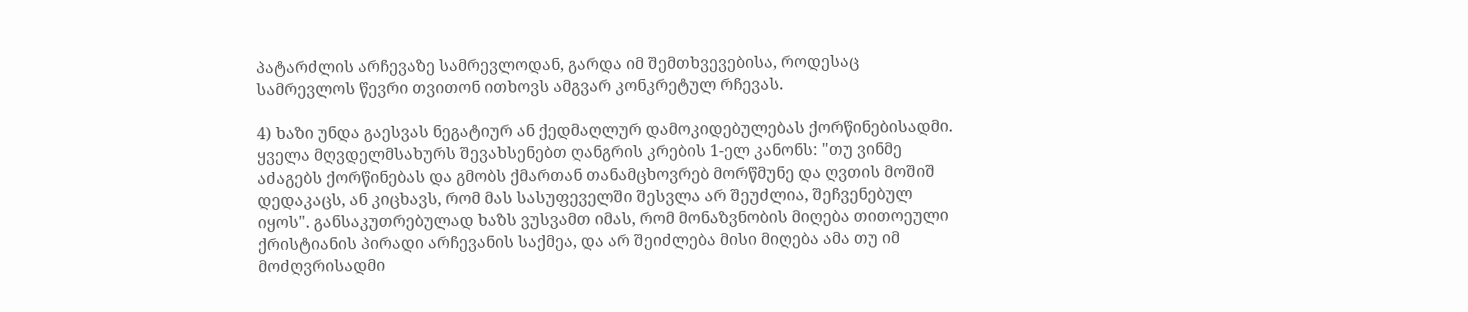პატარძლის არჩევაზე სამრევლოდან, გარდა იმ შემთხვევებისა, როდესაც სამრევლოს წევრი თვითონ ითხოვს ამგვარ კონკრეტულ რჩევას.

4) ხაზი უნდა გაესვას ნეგატიურ ან ქედმაღლურ დამოკიდებულებას ქორწინებისადმი. ყველა მღვდელმსახურს შევახსენებთ ღანგრის კრების 1-ელ კანონს: "თუ ვინმე აძაგებს ქორწინებას და გმობს ქმართან თანამცხოვრებ მორწმუნე და ღვთის მოშიშ დედაკაცს, ან კიცხავს, რომ მას სასუფეველში შესვლა არ შეუძლია, შეჩვენებულ იყოს". განსაკუთრებულად ხაზს ვუსვამთ იმას, რომ მონაზვნობის მიღება თითოეული ქრისტიანის პირადი არჩევანის საქმეა, და არ შეიძლება მისი მიღება ამა თუ იმ მოძღვრისადმი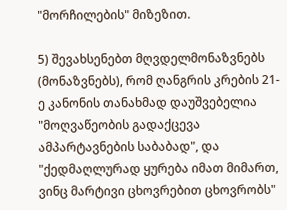"მორჩილების" მიზეზით.

5) შევახსენებთ მღვდელმონაზვნებს (მონაზვნებს), რომ ღანგრის კრების 21-ე კანონის თანახმად დაუშვებელია "მოღვაწეობის გადაქცევა ამპარტავნების საბაბად", და "ქედმაღლურად ყურება იმათ მიმართ, ვინც მარტივი ცხოვრებით ცხოვრობს"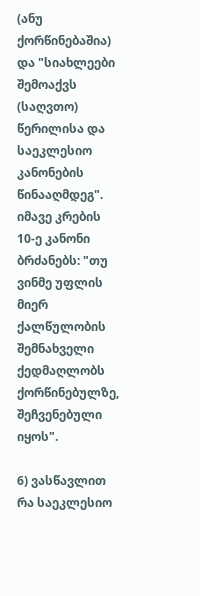(ანუ ქორწინებაშია) და "სიახლეები შემოაქვს (საღვთო) წერილისა და საეკლესიო კანონების წინააღმდეგ". იმავე კრების 10-ე კანონი ბრძანებს: "თუ ვინმე უფლის მიერ ქალწულობის შემნახველი ქედმაღლობს ქორწინებულზე, შეჩვენებული იყოს".

6) ვასწავლით რა საეკლესიო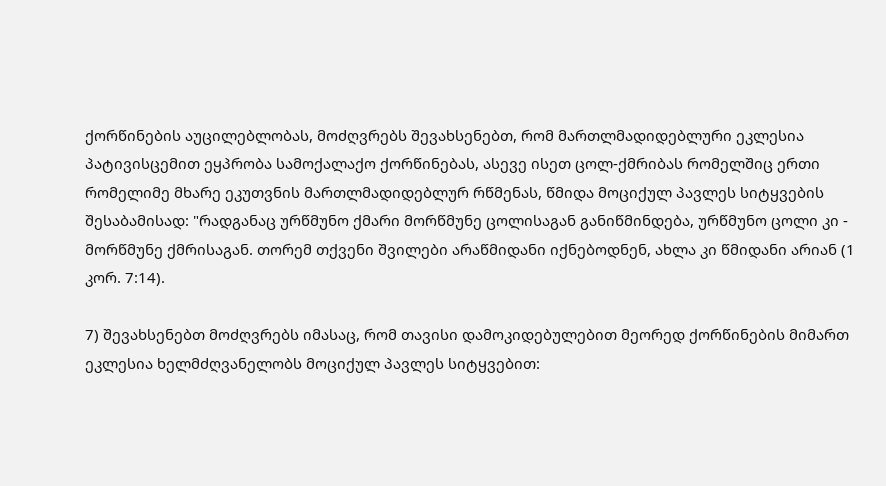ქორწინების აუცილებლობას, მოძღვრებს შევახსენებთ, რომ მართლმადიდებლური ეკლესია პატივისცემით ეყპრობა სამოქალაქო ქორწინებას, ასევე ისეთ ცოლ-ქმრიბას რომელშიც ერთი რომელიმე მხარე ეკუთვნის მართლმადიდებლურ რწმენას, წმიდა მოციქულ პავლეს სიტყვების შესაბამისად: "რადგანაც ურწმუნო ქმარი მორწმუნე ცოლისაგან განიწმინდება, ურწმუნო ცოლი კი - მორწმუნე ქმრისაგან. თორემ თქვენი შვილები არაწმიდანი იქნებოდნენ, ახლა კი წმიდანი არიან (1 კორ. 7:14).

7) შევახსენებთ მოძღვრებს იმასაც, რომ თავისი დამოკიდებულებით მეორედ ქორწინების მიმართ ეკლესია ხელმძღვანელობს მოციქულ პავლეს სიტყვებით: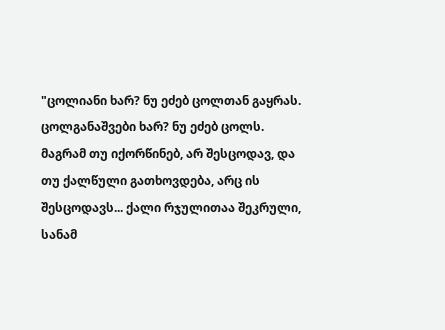"ცოლიანი ხარ? ნუ ეძებ ცოლთან გაყრას. ცოლგანაშვები ხარ? ნუ ეძებ ცოლს. მაგრამ თუ იქორწინებ, არ შესცოდავ, და თუ ქალწული გათხოვდება, არც ის შესცოდავს... ქალი რჯულითაა შეკრული, სანამ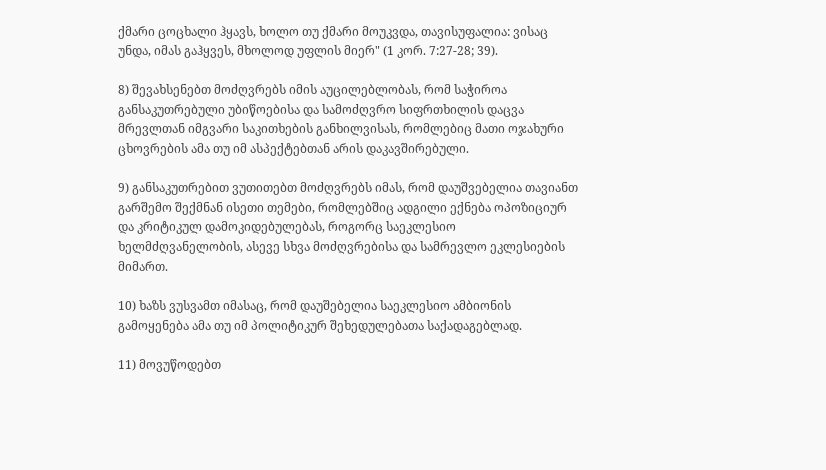ქმარი ცოცხალი ჰყავს, ხოლო თუ ქმარი მოუკვდა, თავისუფალია: ვისაც უნდა, იმას გაჰყვეს, მხოლოდ უფლის მიერ" (1 კორ. 7:27-28; 39).

8) შევახსენებთ მოძღვრებს იმის აუცილებლობას, რომ საჭიროა განსაკუთრებული უბიწოებისა და სამოძღვრო სიფრთხილის დაცვა მრევლთან იმგვარი საკითხების განხილვისას, რომლებიც მათი ოჯახური ცხოვრების ამა თუ იმ ასპექტებთან არის დაკავშირებული.

9) განსაკუთრებით ვუთითებთ მოძღვრებს იმას, რომ დაუშვებელია თავიანთ გარშემო შექმნან ისეთი თემები, რომლებშიც ადგილი ექნება ოპოზიციურ და კრიტიკულ დამოკიდებულებას, როგორც საეკლესიო ხელმძღვანელობის, ასევე სხვა მოძღვრებისა და სამრევლო ეკლესიების მიმართ.

10) ხაზს ვუსვამთ იმასაც, რომ დაუშებელია საეკლესიო ამბიონის გამოყენება ამა თუ იმ პოლიტიკურ შეხედულებათა საქადაგებლად.

11) მოვუწოდებთ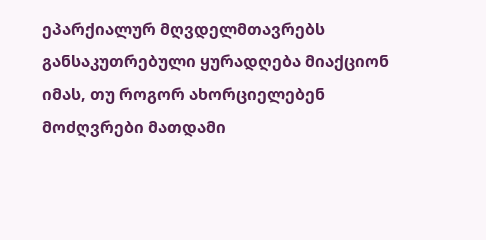ეპარქიალურ მღვდელმთავრებს განსაკუთრებული ყურადღება მიაქციონ იმას, თუ როგორ ახორციელებენ მოძღვრები მათდამი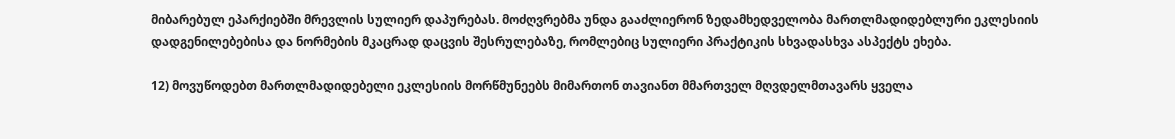მიბარებულ ეპარქიებში მრევლის სულიერ დაპურებას. მოძღვრებმა უნდა გააძლიერონ ზედამხედველობა მართლმადიდებლური ეკლესიის დადგენილებებისა და ნორმების მკაცრად დაცვის შესრულებაზე, რომლებიც სულიერი პრაქტიკის სხვადასხვა ასპექტს ეხება.

12) მოვუწოდებთ მართლმადიდებელი ეკლესიის მორწმუნეებს მიმართონ თავიანთ მმართველ მღვდელმთავარს ყველა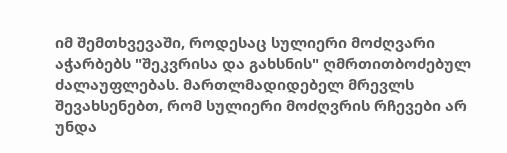იმ შემთხვევაში, როდესაც სულიერი მოძღვარი აჭარბებს "შეკვრისა და გახსნის" ღმრთითბოძებულ ძალაუფლებას. მართლმადიდებელ მრევლს შევახსენებთ, რომ სულიერი მოძღვრის რჩევები არ უნდა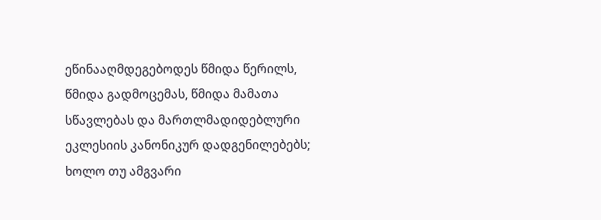ეწინააღმდეგებოდეს წმიდა წერილს, წმიდა გადმოცემას, წმიდა მამათა სწავლებას და მართლმადიდებლური ეკლესიის კანონიკურ დადგენილებებს; ხოლო თუ ამგვარი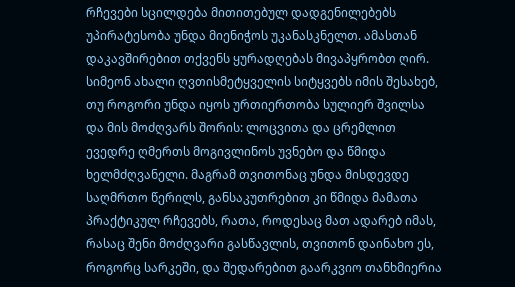რჩევები სცილდება მითითებულ დადგენილებებს უპირატესობა უნდა მიენიჭოს უკანასკნელთ. ამასთან დაკავშირებით თქვენს ყურადღებას მივაპყრობთ ღირ. სიმეონ ახალი ღვთისმეტყველის სიტყვებს იმის შესახებ, თუ როგორი უნდა იყოს ურთიერთობა სულიერ შვილსა და მის მოძღვარს შორის: ლოცვითა და ცრემლით ევედრე ღმერთს მოგივლინოს უვნებო და წმიდა ხელმძღვანელი. მაგრამ თვითონაც უნდა მისდევდე საღმრთო წერილს, განსაკუთრებით კი წმიდა მამათა პრაქტიკულ რჩევებს, რათა, როდესაც მათ ადარებ იმას, რასაც შენი მოძღვარი გასწავლის, თვითონ დაინახო ეს, როგორც სარკეში, და შედარებით გაარკვიო თანხმიერია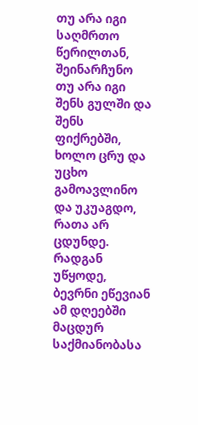თუ არა იგი საღმრთო წერილთან, შეინარჩუნო თუ არა იგი შენს გულში და შენს ფიქრებში, ხოლო ცრუ და უცხო გამოავლინო და უკუაგდო, რათა არ ცდუნდე. რადგან უწყოდე, ბევრნი ეწევიან ამ დღეებში მაცდურ საქმიანობასა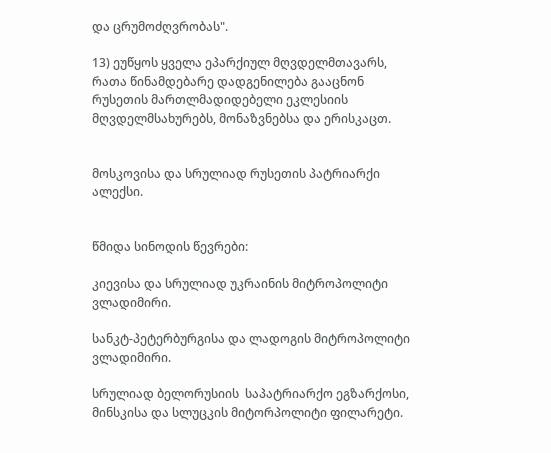და ცრუმოძღვრობას".

13) ეუწყოს ყველა ეპარქიულ მღვდელმთავარს, რათა წინამდებარე დადგენილება გააცნონ რუსეთის მართლმადიდებელი ეკლესიის მღვდელმსახურებს, მონაზვნებსა და ერისკაცთ.


მოსკოვისა და სრულიად რუსეთის პატრიარქი ალექსი.


წმიდა სინოდის წევრები:

კიევისა და სრულიად უკრაინის მიტროპოლიტი ვლადიმირი.

სანკტ-პეტერბურგისა და ლადოგის მიტროპოლიტი ვლადიმირი.

სრულიად ბელორუსიის  საპატრიარქო ეგზარქოსი, მინსკისა და სლუცკის მიტორპოლიტი ფილარეტი.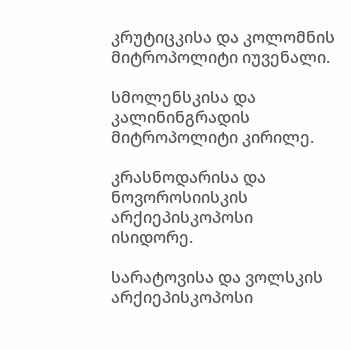კრუტიცკისა და კოლომნის მიტროპოლიტი იუვენალი.

სმოლენსკისა და კალინინგრადის მიტროპოლიტი კირილე.

კრასნოდარისა და ნოვოროსიისკის არქიეპისკოპოსი ისიდორე.

სარატოვისა და ვოლსკის არქიეპისკოპოსი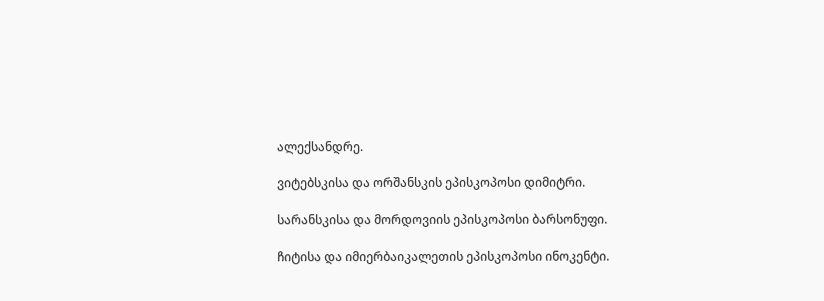ალექსანდრე.

ვიტებსკისა და ორშანსკის ეპისკოპოსი დიმიტრი.

სარანსკისა და მორდოვიის ეპისკოპოსი ბარსონუფი.

ჩიტისა და იმიერბაიკალეთის ეპისკოპოსი ინოკენტი.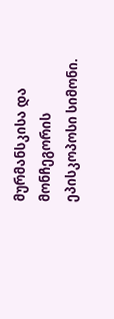მურმანსკისა და მონჩეგორის ეპისკოპოსი სიმონი.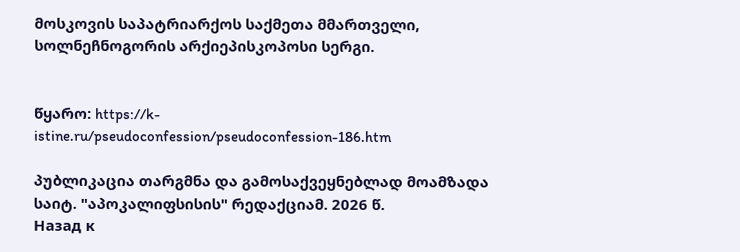მოსკოვის საპატრიარქოს საქმეთა მმართველი, სოლნეჩნოგორის არქიეპისკოპოსი სერგი.


წყარო: https://k-istine.ru/pseudoconfession/pseudoconfession-186.htm

პუბლიკაცია თარგმნა და გამოსაქვეყნებლად მოამზადა საიტ. "აპოკალიფსისის" რედაქციამ. 2026 წ.
Назад к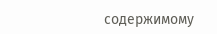содержимому